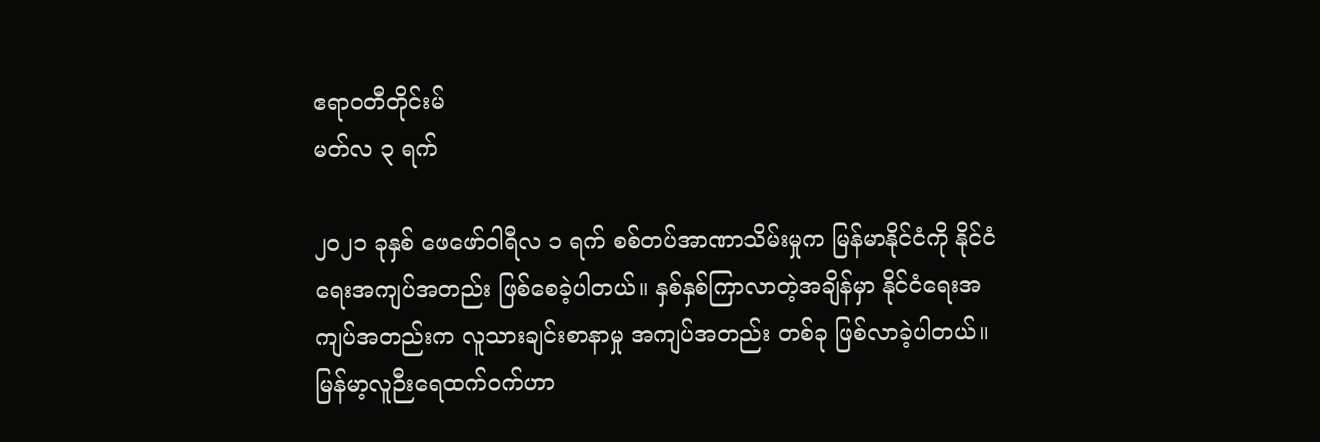ဧရာဝတီတိုင်းမ်
မတ်လ ၃ ရက်

၂၀၂၁ ခုနှစ် ဖေဖော်ဝါရီလ ၁ ရက် စစ်တပ်အာဏာသိမ်းမှုက မြန်မာနိုင်ငံကို နိုင်ငံရေးအကျပ်အတည်း ဖြစ်စေခဲ့ပါတယ်။ နှစ်နှစ်ကြာလာတဲ့အချိန်မှာ နိုင်ငံရေးအကျပ်အတည်းက လူသားချင်းစာနာမှု အကျပ်အတည်း တစ်ခု ဖြစ်လာခဲ့ပါတယ်။ မြန်မာ့လူဉီးရေထက်ဝက်ဟာ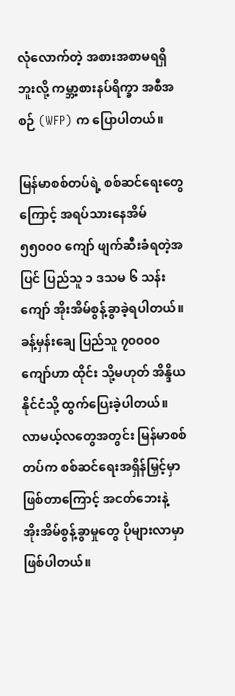လုံလောက်တဲ့ အစားအစာမရရှိဘူးလို့ ကမ္ဘာ့စားနပ်ရိက္ခာ အစီအစဉ် (WFP) က ပြောပါတယ်။

မြန်မာစစ်တပ်ရဲ့ စစ်ဆင်ရေးတွေကြောင့် အရပ်သားနေအိမ် ၅၅၀၀၀ ကျော် ဖျက်ဆီးခံရတဲ့အပြင် ပြည်သူ ၁ ဒသမ ၆ သန်းကျော် အိုးအိမ်စွန့်ခွာခဲ့ရပါတယ်။ ခန့်မှန်းချေ ပြည်သူ ၇၀၀၀၀ ကျော်ဟာ ထိုင်း သို့မဟုတ် အိန္ဒိယ နိုင်ငံသို့ ထွက်ပြေးခဲ့ပါတယ်။ လာမယ့်လတွေအတွင်း မြန်မာစစ်တပ်က စစ်ဆင်ရေးအရှိန်မြှင့်မှာဖြစ်တာကြောင့် အငတ်ဘေးနဲ့ အိုးအိမ်စွန့်ခွာမှုတွေ ပိုများလာမှာဖြစ်ပါတယ်။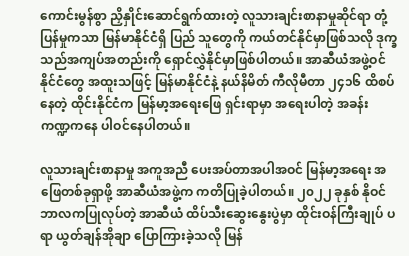ကောင်းမွန်စွာ ညှိနှိုင်းဆောင်ရွက်ထားတဲ့ လူသားချင်းစာနာမှုဆိုင်ရာ တုံ့ပြန်မှုကသာ မြန်မာနိုင်ငံရှိ ပြည် သူတွေကို ကယ်တင်နိုင်မှာဖြစ်သလို ဒုက္ခသည်အကျပ်အတည်းကို ရှောင်လွှဲနိုင်မှာဖြစ်ပါတယ်။ အာဆီယံအဖွဲ့ဝင် နိုင်ငံတွေ အထူးသဖြင့် မြန်မာနိုင်ငံနဲ့ နယ်နိမိတ် ကီလိုမီတာ ၂၄၁၆ ထိစပ်နေတဲ့ ထိုင်းနိုင်ငံက မြန်မာ့အရေးဖြေ ရှင်းရာမှာ အရေးပါတဲ့ အခန်းကဏ္ဍကနေ ပါဝင်နေပါတယ်။

လူသားချင်းစာနာမှု အကူအညီ ပေးအပ်တာအပါအဝင် မြန်မာ့အရေး အဖြေတစ်ခုရှာဖို့ အာဆီယံအဖွဲ့က ကတိပြုခဲ့ပါတယ်။ ၂၀၂၂ ခုနှစ် နိုဝင်ဘာလကပြုလုပ်တဲ့ အာဆီယံ ထိပ်သီးဆွေးနွေးပွဲမှာ ထိုင်းဝန်ကြီးချုပ် ပရာ ယွတ်ချန်အိုချာ ပြောကြားခဲ့သလို မြန်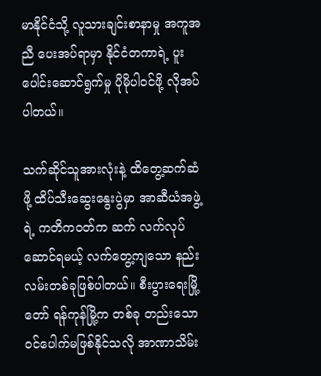မာနိုင်ငံသို့ လူသားချင်းစာနာမှု အကူအညီ ပေးအပ်ရာမှာ နိုင်ငံတကာရဲ့ ပူး ပေါင်းဆောင်ရွက်မှု ပိုမိုပါဝင်ဖို့ လိုအပ်ပါတယ်။

သက်ဆိုင်သူအားလုံးနဲ့ ထိတွေ့ဆက်ဆံဖို့ ထိပ်သီးဆွေးနွေးပွဲမှာ အာဆီယံအဖွဲ့ရဲ့ ကတိကဝတ်က ဆက် လက်လုပ်ဆောင်ရမယ့် လက်တွေ့ကျသော နည်းလမ်းတစ်ခုဖြစ်ပါတယ်။ စီးပွားရေးမြို့တော် ရန်ကုန်မြို့က တစ်ခု တည်းသော ဝင်ပေါက်မဖြစ်နိုင်သလို အာဏာသိမ်း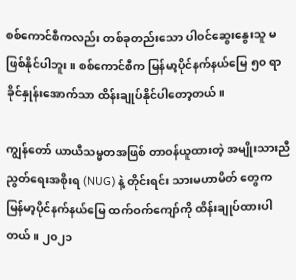စစ်ကောင်စီကလည်း တစ်ခုတည်းသော ပါဝင်ဆွေးနွေးသူ မ ဖြစ်နိုင်ပါဘူး။ စစ်ကောင်စီက မြန်မာ့ပိုင်နက်နယ်မြေ ၅၀ ရာခိုင်နှုန်းအောက်သာ ထိန်းချုပ်နိုင်ပါတော့တယ်။

ကျွန်တော် ယာယီသမ္မတအဖြစ် တာဝန်ယူထားတဲ့ အမျိုးသားညီညွတ်ရေးအစိုးရ (NUG) နဲ့ တိုင်းရင်း သားမဟာမိတ် တွေက မြန်မာ့ပိုင်နက်နယ်မြေ ထက်ဝက်ကျော်ကို ထိန်းချုပ်ထားပါတယ်။ ၂၀၂၁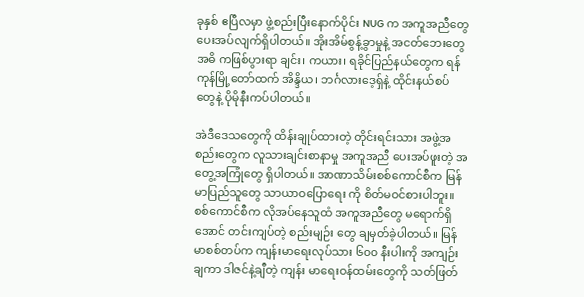ခုနှစ် ဧပြီလမှာ ဖွဲ့စည်းပြီးနောက်ပိုင်း NUG က အကူအညီတွေ ပေးအပ်လျက်ရှိပါတယ်။ အိုးအိမ်စွန့်ခွာမှုနဲ့ အငတ်ဘေးတွေ အဓိ ကဖြစ်ပွားရာ ချင်း၊ ကယား၊ ရခိုင်ပြည်နယ်တွေက ရန်ကုန်မြို့တော်ထက် အိန္ဒိယ၊ ဘင်္ဂလားဒေ့ရှ်နဲ့ ထိုင်းနယ်စပ် တွေနဲ့ ပိုမိုနီးကပ်ပါတယ်။

အဲဒီဒေသတွေကို ထိန်းချုပ်ထားတဲ့ တိုင်းရင်းသား အဖွဲ့အ စည်းတွေက လူသားချင်းစာနာမှု အကူအညီ ပေးအပ်ဖူးတဲ့ အတွေ့အကြုံတွေ ရှိပါတယ်။ အာဏာသိမ်းစစ်ကောင်စီက မြန်မာပြည်သူတွေ သာယာဝပြောရေး ကို စိတ်မဝင်စားပါဘူး။ စစ်ကောင်စီက လိုအပ်နေသူထံ အကူအညီတွေ မရောက်ရှိအောင် တင်းကျပ်တဲ့ စည်းမျဉ်း တွေ ချမှတ်ခဲ့ပါတယ်။ မြန်မာစစ်တပ်က ကျန်းမာရေးလုပ်သား ၆၀၀ နီးပါးကို အကျဉ်းချကာ ဒါဇင်နဲ့ချီတဲ့ ကျန်း မာရေးဝန်ထမ်းတွေကို သတ်ဖြတ်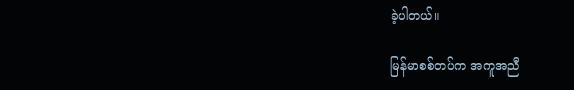ခဲ့ပါတယ်။

မြန်မာစစ်တပ်က အကူအညီ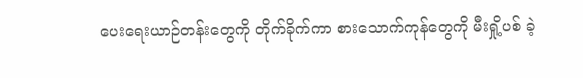ပေးရေးယာဉ်တန်းတွေကို တိုက်ခိုက်ကာ စားသောက်ကုန်တွေကို မီးရှို့ပစ် ခဲ့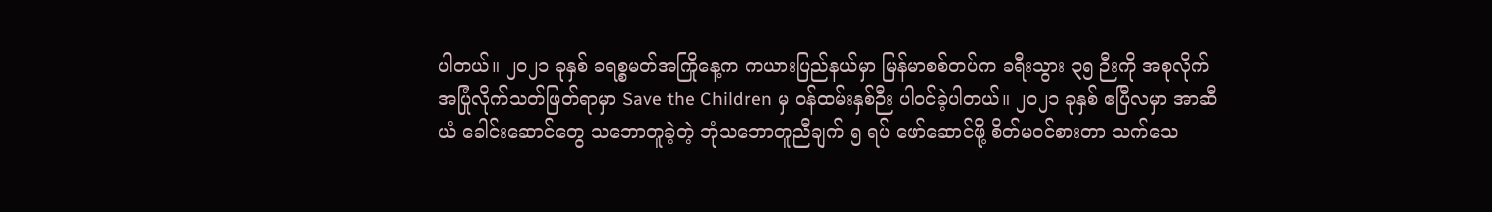ပါတယ်။ ၂၀၂၁ ခုနှစ် ခရစ္စမတ်အကြိုနေ့က ကယားပြည်နယ်မှာ မြန်မာစစ်တပ်က ခရီးသွား ၃၅ ဉီးကို အစုလိုက် အပြုံလိုက်သတ်ဖြတ်ရာမှာ Save the Children မှ ဝန်ထမ်းနှစ်ဉီး ပါဝင်ခဲ့ပါတယ်။ ၂၀၂၁ ခုနှစ် ဧပြီလမှာ အာဆီယံ ခေါင်းဆောင်တွေ သဘောတူခဲ့တဲ့ ဘုံသဘောတူညီချက် ၅ ရပ် ဖော်ဆောင်ဖို့ စိတ်မဝင်စားတာ သက်သေ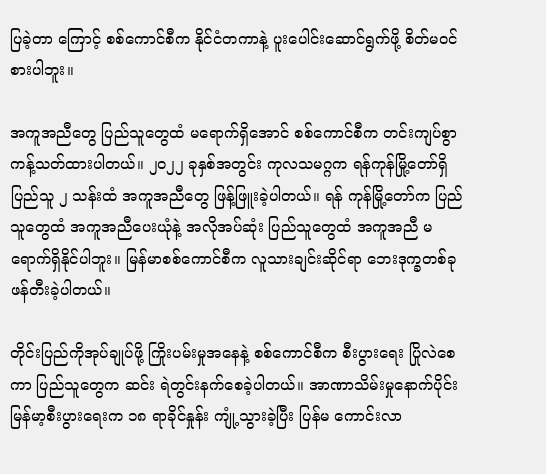ပြခဲ့တာ ကြောင့် စစ်ကောင်စီက နိုင်ငံတကာနဲ့ ပူးပေါင်းဆောင်ရွက်ဖို့ စိတ်မဝင်စားပါဘူး။

အကူအညီတွေ ပြည်သူတွေထံ မရောက်ရှိအောင် စစ်ကောင်စီက တင်းကျပ်စွာ ကန့်သတ်ထားပါတယ်။ ၂၀၂၂ ခုနှစ်အတွင်း ကုလသမဂ္ဂက ရန်ကုန်မြို့တော်ရှိ ပြည်သူ ၂ သန်းထံ အကူအညီတွေ ဖြန့်ဖြူးခဲ့ပါတယ်။ ရန် ကုန်မြို့တော်က ပြည်သူတွေထံ အကူအညီပေးယုံနဲ့ အလိုအပ်ဆုံး ပြည်သူတွေထံ အကူအညီ မရောက်ရှိနိုင်ပါဘူး။ မြန်မာစစ်ကောင်စီက လူသားချင်းဆိုင်ရာ ဘေးဒုက္ခတစ်ခု ဖန်တီးခဲ့ပါတယ်။

တိုင်းပြည်ကိုအုပ်ချုပ်ဖို့ ကြိုးပမ်းမှုအနေနဲ့ စစ်ကောင်စီက စီးပွားရေး ပြိုလဲစေကာ ပြည်သူတွေက ဆင်း ရဲတွင်းနက်စေခဲ့ပါတယ်။ အာဏာသိမ်းမှုနောက်ပိုင်း မြန်မာ့စီးပွားရေးက ၁၈ ရာခိုင်နှုန်း ကျုံ့သွားခဲ့ပြီး ပြန်မ ကောင်းလာ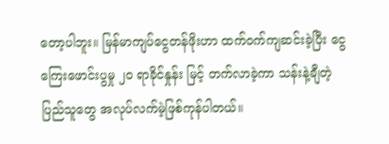တော့ပါဘူး။ မြန်မာကျပ်ငွေတန်ဖိုးဟာ ထက်ဝက်ကျဆင်းခဲ့ပြီး ငွေကြေးဖောင်းပွမှု ၂၀ ရာခိုင်နှုန်း မြင့် တက်လာခဲ့ကာ သန်းနဲ့ချီတဲ့ပြည်သူတွေ အလုပ်လက်မဲ့ဖြစ်ကုန်ပါတယ်။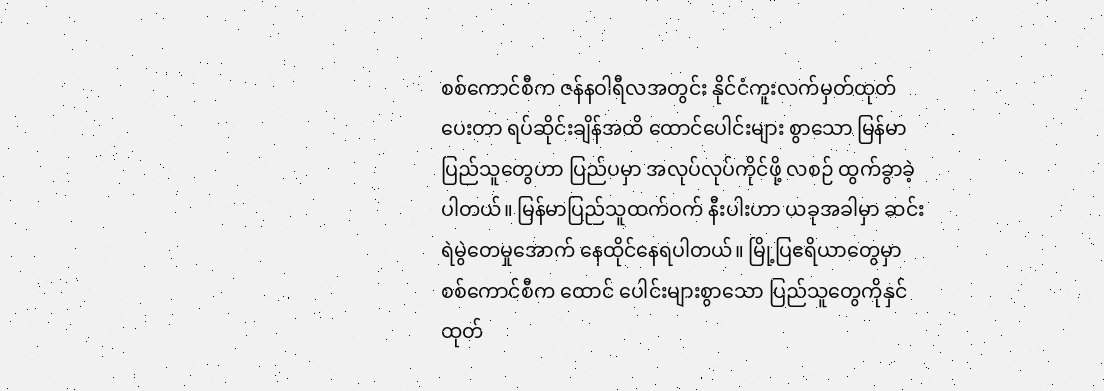စစ်ကောင်စီက ဇန်နဝါရီလအတွင်း နိုင်ငံကူးလက်မှတ်ထုတ်ပေးတာ ရပ်ဆိုင်းချိန်အထိ ထောင်ပေါင်းများ စွာသော မြန်မာပြည်သူတွေဟာ ပြည်ပမှာ အလုပ်လုပ်ကိုင်ဖို့ လစဉ် ထွက်ခွာခဲ့ပါတယ်။ မြန်မာပြည်သူထက်ဝက် နီးပါးဟာ ယခုအခါမှာ ဆင်းရဲမွဲတေမှုအောက် နေထိုင်နေရပါတယ်။ မြို့ပြဧရိယာတွေမှာ စစ်ကောင်စီက ထောင် ပေါင်းများစွာသော ပြည်သူတွေကိုနှင်ထုတ်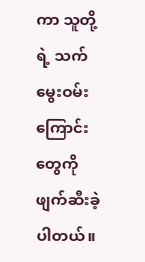ကာ သူတို့ရဲ့ သက်မွေးဝမ်းကြောင်းတွေကို ဖျက်ဆီးခဲ့ပါတယ်။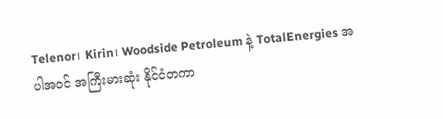Telenor၊ Kirin၊ Woodside Petroleum နဲ့ TotalEnergies အပါအဝင် အကြီးမားဆုံး နိုင်ငံတကာ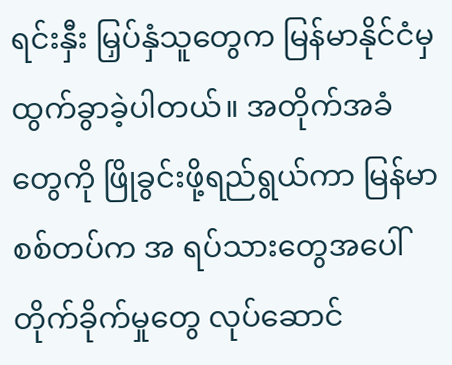ရင်းနှီး မြှပ်နှံသူတွေက မြန်မာနိုင်ငံမှ ထွက်ခွာခဲ့ပါတယ်။ အတိုက်အခံတွေကို ဖြိုခွင်းဖို့ရည်ရွယ်ကာ မြန်မာစစ်တပ်က အ ရပ်သားတွေအပေါ် တိုက်ခိုက်မှုတွေ လုပ်ဆောင်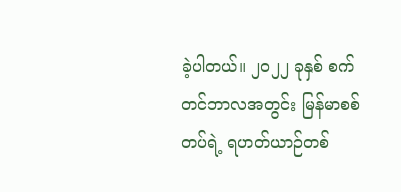ခဲ့ပါတယ်။ ၂၀၂၂ ခုနှစ် စက်တင်ဘာလအတွင်း မြန်မာစစ်တပ်ရဲ့ ရဟတ်ယာဉ်တစ်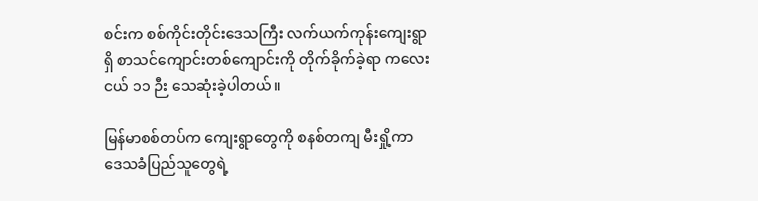စင်းက စစ်ကိုင်းတိုင်းဒေသကြီး လက်ယက်ကုန်းကျေးရွာရှိ စာသင်ကျောင်းတစ်ကျောင်းကို တိုက်ခိုက်ခဲ့ရာ ကလေးငယ် ၁၁ ဉီး သေဆုံးခဲ့ပါတယ်။

မြန်မာစစ်တပ်က ကျေးရွာတွေကို စနစ်တကျ မီးရှို့ကာ ဒေသခံပြည်သူတွေရဲ့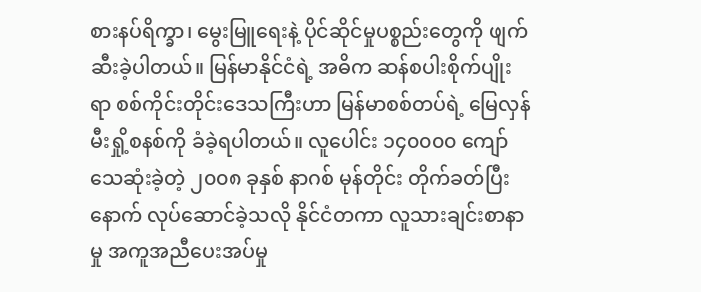စားနပ်ရိက္ခာ၊ မွေးမြူရေးနဲ့ ပိုင်ဆိုင်မှုပစ္စည်းတွေကို ဖျက်ဆီးခဲ့ပါတယ်။ မြန်မာနိုင်ငံရဲ့ အဓိက ဆန်စပါးစိုက်ပျိုးရာ စစ်ကိုင်းတိုင်းဒေသကြီးဟာ မြန်မာစစ်တပ်ရဲ့ မြေလှန်မီးရှို့စနစ်ကို ခံခဲ့ရပါတယ်။ လူပေါင်း ၁၄၀၀၀၀ ကျော် သေဆုံးခဲ့တဲ့ ၂၀၀၈ ခုနှစ် နာဂစ် မုန်တိုင်း တိုက်ခတ်ပြီးနောက် လုပ်ဆောင်ခဲ့သလို နိုင်ငံတကာ လူသားချင်းစာနာမှု အကူအညီပေးအပ်မှု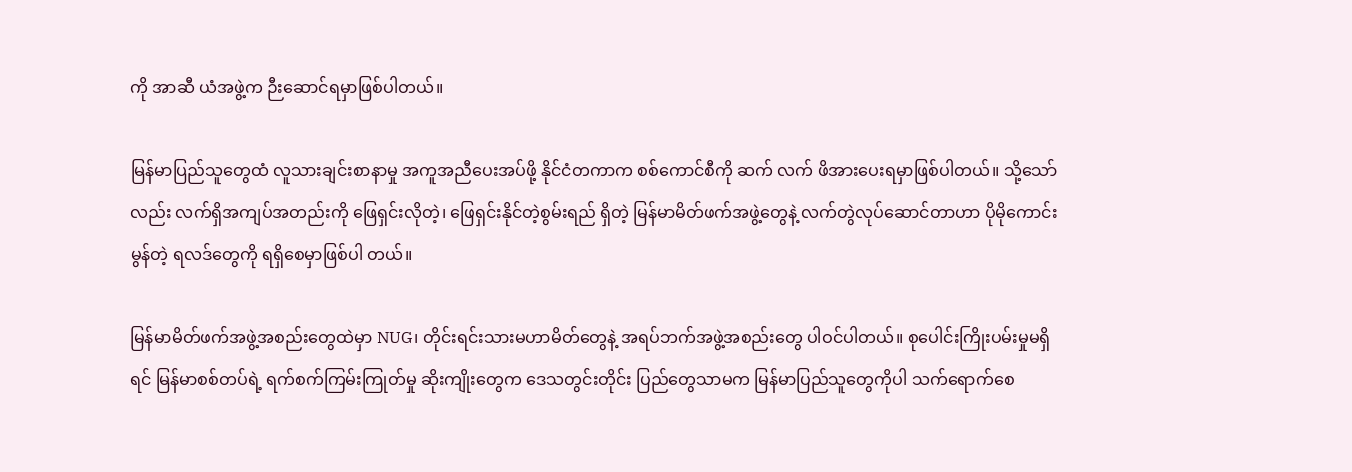ကို အာဆီ ယံအဖွဲ့က ဉီးဆောင်ရမှာဖြစ်ပါတယ်။

မြန်မာပြည်သူတွေထံ လူသားချင်းစာနာမှု အကူအညီပေးအပ်ဖို့ နိုင်ငံတကာက စစ်ကောင်စီကို ဆက် လက် ဖိအားပေးရမှာဖြစ်ပါတယ်။ သို့သော်လည်း လက်ရှိအကျပ်အတည်းကို ဖြေရှင်းလိုတဲ့၊ ဖြေရှင်းနိုင်တဲ့စွမ်းရည် ရှိတဲ့ မြန်မာမိတ်ဖက်အဖွဲ့တွေနဲ့ လက်တွဲလုပ်ဆောင်တာဟာ ပိုမိုကောင်းမွန်တဲ့ ရလဒ်တွေကို ရရှိစေမှာဖြစ်ပါ တယ်။

မြန်မာမိတ်ဖက်အဖွဲ့အစည်းတွေထဲမှာ NUG၊ တိုင်းရင်းသားမဟာမိတ်တွေနဲ့ အရပ်ဘက်အဖွဲ့အစည်းတွေ ပါဝင်ပါတယ်။ စုပေါင်းကြိုးပမ်းမှုမရှိရင် မြန်မာစစ်တပ်ရဲ့ ရက်စက်ကြမ်းကြုတ်မှု ဆိုးကျိုးတွေက ဒေသတွင်းတိုင်း ပြည်တွေသာမက မြန်မာပြည်သူတွေကိုပါ သက်ရောက်စေ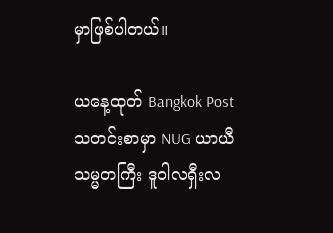မှာဖြစ်ပါတယ်။

ယနေ့ထုတ် Bangkok Post သတင်းစာမှာ NUG ယာယီသမ္မတကြီး ဒူဝါလရှီးလ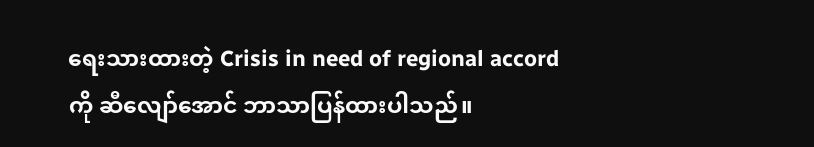ရေးသားထားတဲ့ Crisis in need of regional accord ကို ဆီလျော်အောင် ဘာသာပြန်ထားပါသည်။